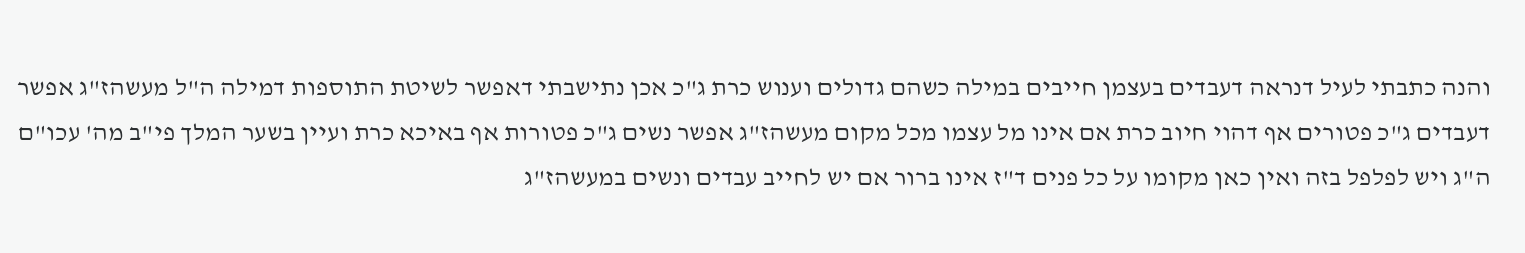והנה כתבתי לעיל דנראה דעבדים בעצמן חייבים במילה כשהם גדולים וענוש כרת ג"כ אכן נתישבתי דאפשר לשיטת התוספות דמילה ה"ל מעשהז"ג אפשר דעבדים ג"כ פטורים אף דהוי חיוב כרת אם אינו מל עצמו מכל מקום מעשהז"ג אפשר נשים ג"כ פטורות אף באיכא כרת ועיין בשער המלך פי"ב מה' עכו"ם ה"ג ויש לפלפל בזה ואין כאן מקומו על כל פנים ד"ז אינו ברור אם יש לחייב עבדים ונשים במעשהז"ג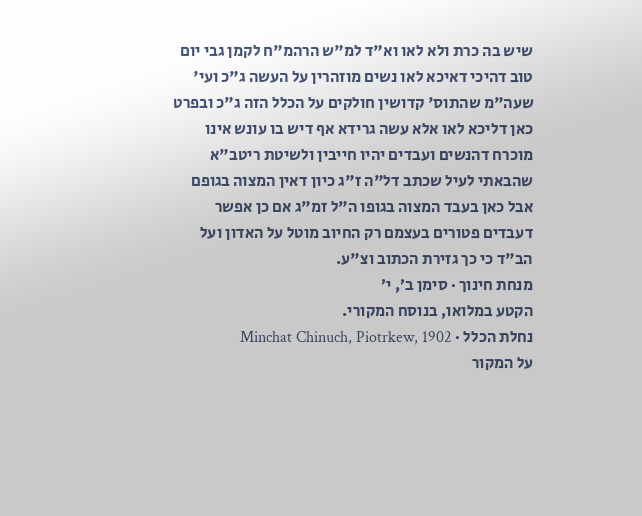שיש בה כרת ולא לאו וא"ד למ"ש הרהמ"ח לקמן גבי יום טוב דהיכי דאיכא לאו נשים מוזהרין על העשה ג"כ ועי' שעה"מ שהתוס' קדושין חולקים על הכלל הזה ג"כ ובפרט כאן דליכא לאו אלא עשה גרידא אף דיש בו עונש אינו מוכרח דהנשים ועבדים יהיו חייבין ולשיטת ריטב"א שהבאתי לעיל שכתב דל"ה ז"ג כיון דאין המצוה בגופם אבל כאן בעבד המצוה בגופו ה"ל זמ"ג אם כן אפשר דעבדים פטורים בעצמם רק החיוב מוטל על האדון ועל הב"ד כי כך גזירת הכתוב וצ"ע.
מנחת חינוך · סימן ב׳, י׳
הקטע במלואו, בנוסח המקורי.
נחלת הכלל · Minchat Chinuch, Piotrkew, 1902
על המקור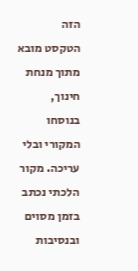הזה
הטקסט מובא מתוך מנחת חינוך, בנוסחו המקורי ובלי עריכה. מקור הלכתי נכתב בזמן מסוים ובנסיבות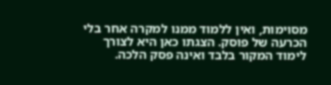מסוימות, ואין ללמוד ממנו למקרה אחר בלי הכרעה של פוסק. הצגתו כאן היא לצורך לימוד המקור בלבד ואינה פסק הלכה.